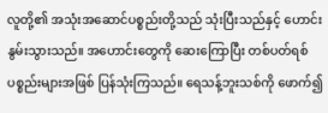လူတို့၏ အသုံးအဆောင်ပစ္စည်းတို့သည် သုံးပြီးသည်နှင့် ဟောင်းနွမ်းသွားသည်။ အဟောင်းတွေကို ဆေးကြောပြီး တစ်ပတ်ရစ် ပစ္စည်းများအဖြစ် ပြန်သုံးကြသည်။ ရေသန့်ဘူးသစ်ကို ဖောက်၍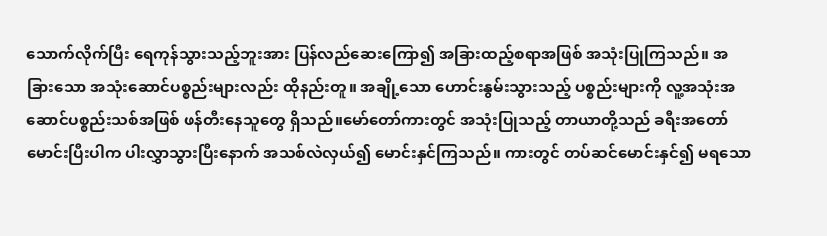သောက်လိုက်ပြီး ရေကုန်သွားသည့်ဘူးအား ပြန်လည်ဆေးကြော၍ အခြားထည့်စရာအဖြစ် အသုံးပြုကြသည်။ အခြားသော အသုံးဆောင်ပစ္စည်းများလည်း ထိုနည်းတူ။ အချို့သော ဟောင်းနွမ်းသွားသည့် ပစ္စည်းများကို လူ့အသုံးအဆောင်ပစ္စည်းသစ်အဖြစ် ဖန်တီးနေသူတွေ ရှိသည်။မော်တော်ကားတွင် အသုံးပြုသည့် တာယာတို့သည် ခရီးအတော် မောင်းပြီးပါက ပါးလွှာသွားပြီးနောက် အသစ်လဲလှယ်၍ မောင်းနှင်ကြသည်။ ကားတွင် တပ်ဆင်မောင်းနှင်၍ မရသော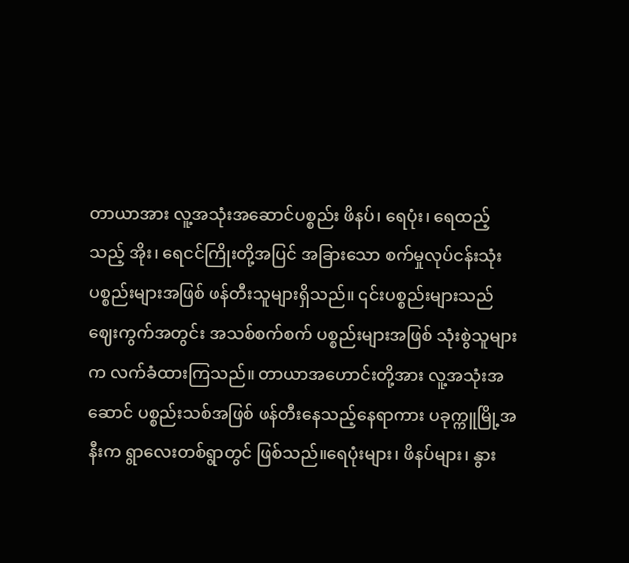တာယာအား လူ့အသုံးအဆောင်ပစ္စည်း ဖိနပ်၊ ရေပုံး၊ ရေထည့်သည့် အိုး၊ ရေငင်ကြိုးတို့အပြင် အခြားသော စက်မှုလုပ်ငန်းသုံး ပစ္စည်းများအဖြစ် ဖန်တီးသူများရှိသည်။ ၎င်းပစ္စည်းများသည် ဈေးကွက်အတွင်း အသစ်စက်စက် ပစ္စည်းများအဖြစ် သုံးစွဲသူများက လက်ခံထားကြသည်။ တာယာအဟောင်းတို့အား လူ့အသုံးအဆောင် ပစ္စည်းသစ်အဖြစ် ဖန်တီးနေသည့်နေရာကား ပခုက္ကူမြို့အနီးက ရွာလေးတစ်ရွာတွင် ဖြစ်သည်။ရေပုံးများ၊ ဖိနပ်များ၊ နွား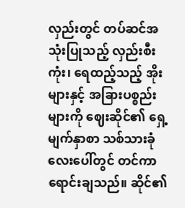လှည်းတွင် တပ်ဆင်အသုံးပြုသည့် လှည်းစီးကုံး၊ ရေထည့်သည့် အိုးများနှင့် အခြားပစ္စည်းများကို ဈေးဆိုင်၏ ရှေ့မျက်နှာစာ သစ်သားခုံလေးပေါ်တွင် တင်ကာ ရောင်းချသည်။ ဆိုင်၏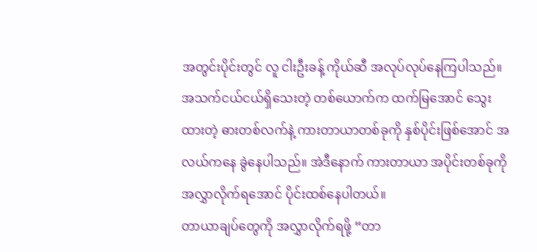အတွင်းပိုင်းတွင် လူ ငါးဦးခန့် ကိုယ်ဆီ အလုပ်လုပ်နေကြပါသည်။ အသက်ငယ်ငယ်ရှိသေးတဲ့ တစ်ယောက်က ထက်မြအောင် သွေးထားတဲ့ ဓားတစ်လက်နဲ့ ကားတာယာတစ်ခုကို နှစ်ပိုင်းဖြစ်အောင် အလယ်ကနေ ခွဲနေပါသည်။ အဲဒီနောက် ကားတာယာ အပိုင်းတစ်ခုကို အလွှာလိုက်ရအောင် ပိုင်းထစ်နေပါတယ်။
တာယာချပ်တွေကို အလွှာလိုက်ရဖို့ “တာ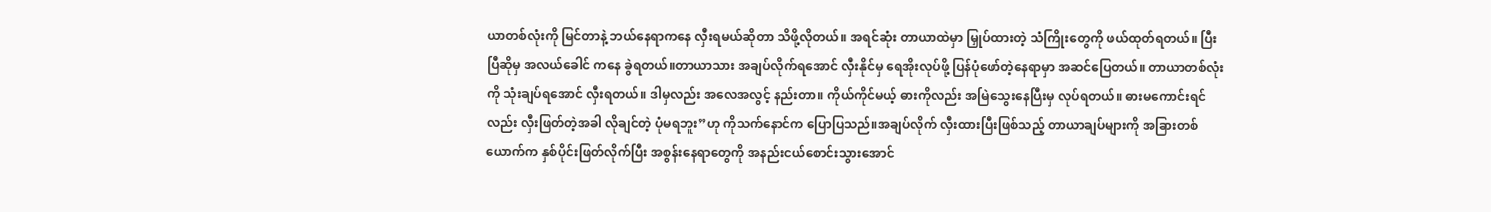ယာတစ်လုံးကို မြင်တာနဲ့ ဘယ်နေရာကနေ လှီးရမယ်ဆိုတာ သိဖို့လိုတယ်။ အရင်ဆုံး တာယာထဲမှာ မြှုပ်ထားတဲ့ သံကြိုးတွေကို ဖယ်ထုတ်ရတယ်။ ပြီးပြီဆိုမှ အလယ်ခေါင် ကနေ ခွဲရတယ်။တာယာသား အချပ်လိုက်ရအောင် လှီးနိုင်မှ ရေအိုးလုပ်ဖို့ ပြန်ပုံဖော်တဲ့နေရာမှာ အဆင်ပြေတယ်။ တာယာတစ်လုံးကို သုံးချပ်ရအောင် လှီးရတယ်။ ဒါမှလည်း အလေအလွင့် နည်းတာ။ ကိုယ်ကိုင်မယ့် ဓားကိုလည်း အမြဲသွေးနေပြီးမှ လုပ်ရတယ်။ ဓားမကောင်းရင်လည်း လှီးဖြတ်တဲ့အခါ လိုချင်တဲ့ ပုံမရဘူး”ဟု ကိုသက်နောင်က ပြောပြသည်။အချပ်လိုက် လှီးထားပြီးဖြစ်သည့် တာယာချပ်များကို အခြားတစ်ယောက်က နှစ်ပိုင်းဖြတ်လိုက်ပြီး အစွန်းနေရာတွေကို အနည်းငယ်စောင်းသွားအောင်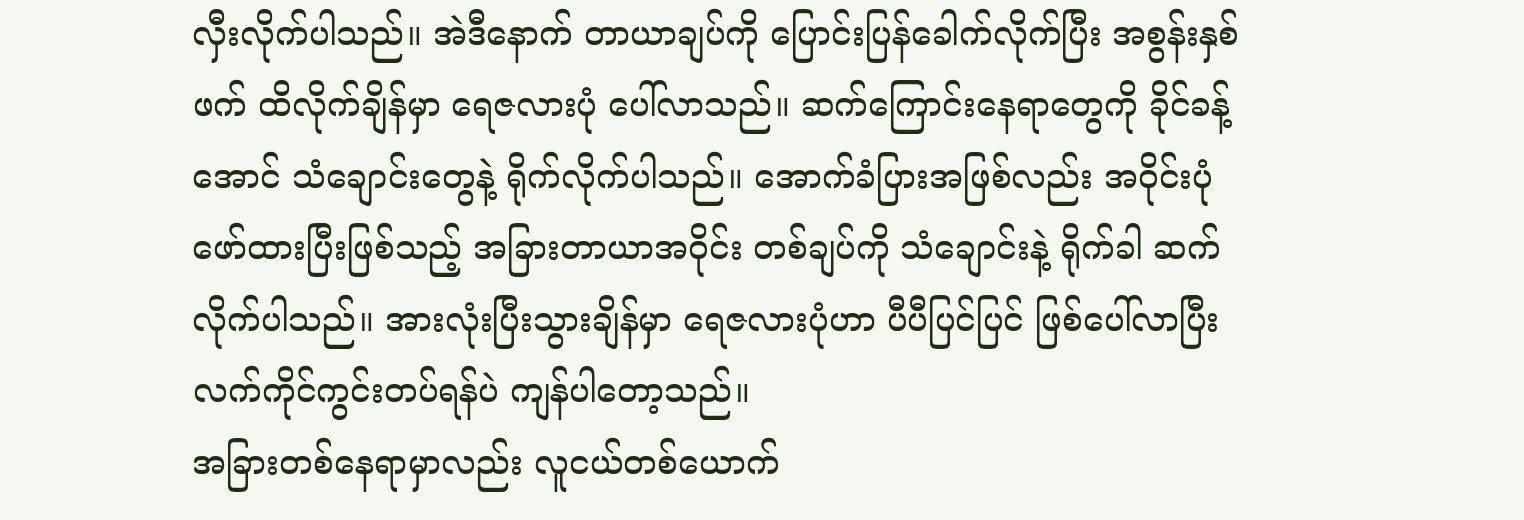လှီးလိုက်ပါသည်။ အဲဒီနောက် တာယာချပ်ကို ပြောင်းပြန်ခေါက်လိုက်ပြီး အစွန်းနှစ်ဖက် ထိလိုက်ချိန်မှာ ရေဇလားပုံ ပေါ်လာသည်။ ဆက်ကြောင်းနေရာတွေကို ခိုင်ခန့်အောင် သံချောင်းတွေနဲ့ ရိုက်လိုက်ပါသည်။ အောက်ခံပြားအဖြစ်လည်း အဝိုင်းပုံ ဖော်ထားပြီးဖြစ်သည့် အခြားတာယာအဝိုင်း တစ်ချပ်ကို သံချောင်းနဲ့ ရိုက်ခါ ဆက်လိုက်ပါသည်။ အားလုံးပြီးသွားချိန်မှာ ရေဇလားပုံဟာ ပီပီပြင်ပြင် ဖြစ်ပေါ်လာပြီး လက်ကိုင်ကွင်းတပ်ရန်ပဲ ကျန်ပါတော့သည်။
အခြားတစ်နေရာမှာလည်း လူငယ်တစ်ယောက်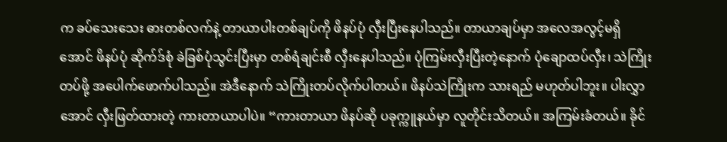က ခပ်သေးသေး ဓားတစ်လက်နဲ့ တာယာပါးတစ်ချပ်ကို ဖိနပ်ပုံ လှီးပြီးနေပါသည်။ တာယာချပ်မှာ အလေအလွင့်မရှိအောင် ဖိနပ်ပုံ ဆိုက်ဒ်စုံ ခဲခြစ်ပုံသွင်းပြီးမှာ တစ်ရံချင်းစီ လှီးနေပါသည်။ ပုံကြမ်းလှီးပြီးတဲ့နောက် ပုံချောထပ်လှီး၊ သဲကြိုးတပ်ဖို့ အပေါက်ဖောက်ပါသည်။ အဲဒီနောက် သဲကြိုးတပ်လိုက်ပါတယ်။ ဖိနပ်သဲကြိုးက သားရည် မဟုတ်ပါဘူး။ ပါးလွှာအောင် လှီးဖြတ်ထားတဲ့ ကားတာယာပါပဲ။ “ကားတာယာ ဖိနပ်ဆို ပခုက္ကူနယ်မှာ လူတိုင်းသိတယ်။ အကြမ်းခံတယ်။ ခိုင်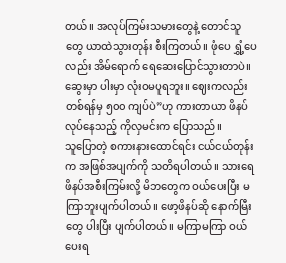တယ်။ အလုပ်ကြမ်းသမားတွေနဲ့ တောင်သူတွေ ယာထဲသွားတုန်း စီးကြတယ်။ ဖုံပေ ရွှံ့ပေလည်း အိမ်ရောက် ရေဆေးပြောင်သွားတာပဲ။ ဆွေးမှာ ပါးမှာ လုံးဝမပူရဘူး။ ဈေးကလည်း တစ်ရန်မှ ၅၀၀ ကျပ်ပဲ”ဟု ကားတာယာ ဖိနပ်လုပ်နေသည့် ကိုလှမင်းက ပြောသည်။
သူပြောတဲ့ စကားနားထောင်ရင်း ငယ်ငယ်တုန်းက အဖြစ်အပျက်ကို သတိရပါတယ်။ သားရေဖိနပ်အစီးကြမ်းလို့ မိဘတွေက ဝယ်ပေးပြီး မကြာဘူးပျက်ပါတယ်။ ဖော့ဖိနပ်ဆို နောက်မြီးတွေ ပါးပြီး ပျက်ပါတယ်။ မကြာမကြာ ဝယ်ပေးရ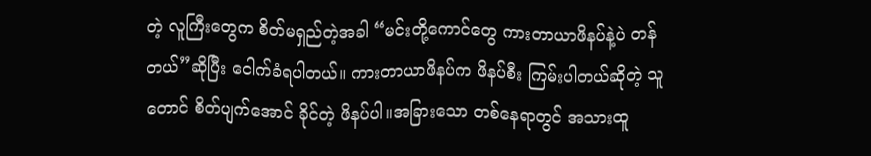တဲ့ လူကြီးတွေက စိတ်မရှည်တဲ့အခါ “မင်းတို့ကောင်တွေ ကားတာယာဖိနပ်နဲ့ပဲ တန်တယ်”ဆိုပြီး ငေါက်ခံရပါတယ်။ ကားတာယာဖိနပ်က ဖိနပ်စီး ကြမ်းပါတယ်ဆိုတဲ့ သူတောင် စိတ်ပျက်အောင် ခိုင်တဲ့ ဖိနပ်ပါ။အခြားသော တစ်နေရာတွင် အသားထူ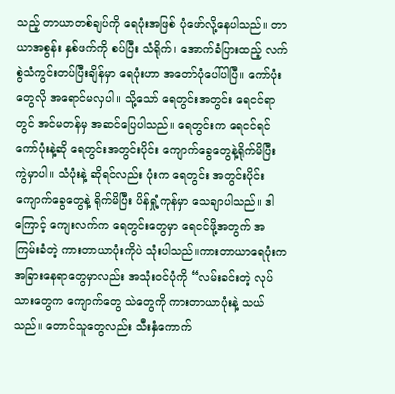သည့် တာယာတစ်ချပ်ကို ရေပုံးအဖြစ် ပုံဖော်လို့နေပါသည်။ တာယာအစွန်း နှစ်ဖက်ကို စပ်ပြီး သံရိုက်၊ အောက်ခံပြားထည့် လက်စွဲသံကွင်းတပ်ပြီးချိန်မှာ ရေပုံးဟာ အတော်ပုံပေါ်ပါပြီ။ ကော်ပုံးတွေလို အရောင်မလှပါ။ သို့သော် ရေတွင်းအတွင်း ရေငင်ရာတွင် အင်မတန်မှ အဆင်ပြေပါသည်။ ရေတွင်းက ရေငင်ရင် ကော်ပုံးနဲ့ဆို ရေတွင်းအတွင်းပိုင်း ကျောက်ခွေတွေနဲ့ရိုက်မိပြီး ကွဲမှာပါ။ သံပုံးနဲ့ ဆိုရင်လည်း ပုံးက ရေတွင်း အတွင်းပိုင်း ကျောက်ခွေတွေနဲ့ ရိုက်မိပြီး ပိန်ရှုံ့ကုန်မှာ သေချာပါသည်။ ဒါကြောင့် ကျေးလက်က ရေတွင်းတွေမှာ ရေငင်ဖို့အတွက် အကြမ်းခံတဲ့ ကားတာယာပုံးကိုပဲ သုံးပါသည်။ကားတာယာရေပုံးက အခြားနေရာတွေမှာလည်း အသုံးဝင်ပုံကို “လမ်းခင်းတဲ့ လုပ်သားတွေက ကျောက်တွေ သဲတွေကို ကားတာယာပုံးနဲ့ သယ်သည်။ တောင်သူတွေလည်း သီးနှံကောက်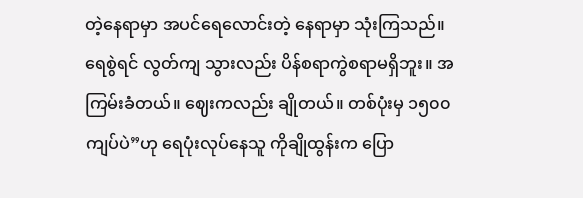တဲ့နေရာမှာ အပင်ရေလောင်းတဲ့ နေရာမှာ သုံးကြသည်။ ရေစွဲရင် လွတ်ကျ သွားလည်း ပိန်စရာကွဲစရာမရှိဘူး။ အကြမ်းခံတယ်။ ဈေးကလည်း ချိုတယ်။ တစ်ပုံးမှ ၁၅၀၀ ကျပ်ပဲ”ဟု ရေပုံးလုပ်နေသူ ကိုချိုထွန်းက ပြော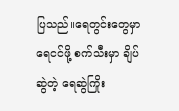ပြသည်။ရေတွင်းတွေမှာ ရေငင်ဖို့ စက်သီးမှာ ချိပ်ဆွဲတဲ့ ရေဆွဲကြိုး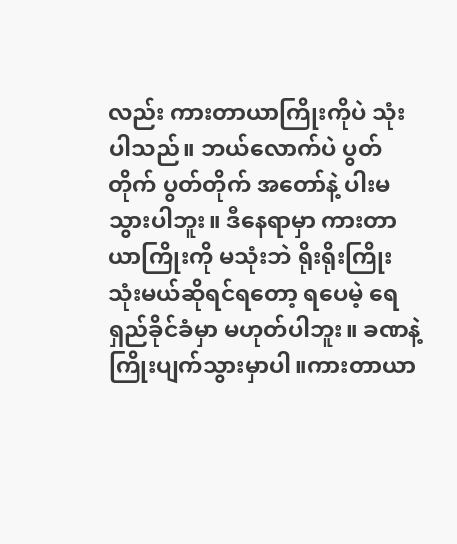လည်း ကားတာယာကြိုးကိုပဲ သုံးပါသည်။ ဘယ်လောက်ပဲ ပွတ်တိုက် ပွတ်တိုက် အတော်နဲ့ ပါးမသွားပါဘူး။ ဒီနေရာမှာ ကားတာယာကြိုးကို မသုံးဘဲ ရိုးရိုးကြိုး သုံးမယ်ဆိုရင်ရတော့ ရပေမဲ့ ရေရှည်ခိုင်ခံမှာ မဟုတ်ပါဘူး။ ခဏနဲ့ ကြိုးပျက်သွားမှာပါ။ကားတာယာ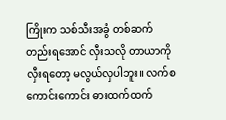ကြိုးက သစ်သီးအခွံ တစ်ဆက်တည်းရအောင် လှီးသလို တာယာကို လှီးရတော့ မလွယ်လှပါဘူး။ လက်စကောင်းကောင်း ဓားထက်ထက်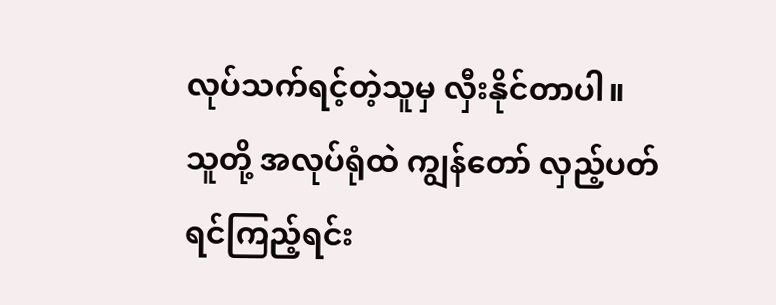လုပ်သက်ရင့်တဲ့သူမှ လှီးနိုင်တာပါ။
သူတို့ အလုပ်ရုံထဲ ကျွန်တော် လှည့်ပတ်ရင်ကြည့်ရင်း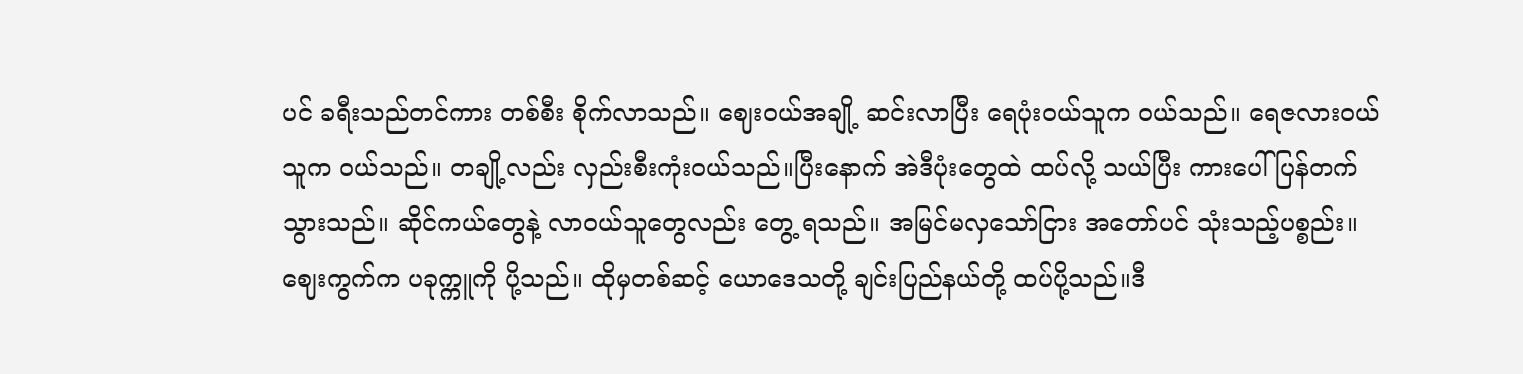ပင် ခရီးသည်တင်ကား တစ်စီး စိုက်လာသည်။ ဈေးဝယ်အချို့ ဆင်းလာပြီး ရေပုံးဝယ်သူက ဝယ်သည်။ ရေဇလားဝယ်သူက ဝယ်သည်။ တချို့လည်း လှည်းစီးကုံးဝယ်သည်။ပြီးနောက် အဲဒီပုံးတွေထဲ ထပ်လို့ သယ်ပြီး ကားပေါ်ပြန်တက်သွားသည်။ ဆိုင်ကယ်တွေနဲ့ လာဝယ်သူတွေလည်း တွေ့ ရသည်။ အမြင်မလှသော်ငြား အတော်ပင် သုံးသည့်ပစ္စည်း။ ဈေးကွက်က ပခုက္ကူကို ပို့သည်။ ထိုမှတစ်ဆင့် ယောဒေသတို့ ချင်းပြည်နယ်တို့ ထပ်ပို့သည်။ဒီ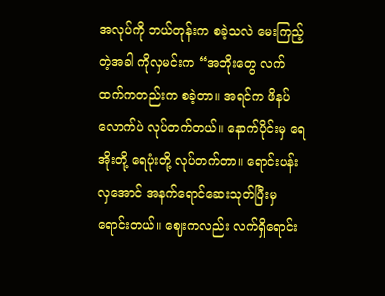အလုပ်ကို ဘယ်တုန်းက စခဲ့သလဲ မေးကြည့်တဲ့အခါ ကိုလှမင်းက “အဘိုးတွေ လက်ထက်ကတည်းက စခဲ့တာ။ အရင်က ဖိနပ်လောက်ပဲ လုပ်တက်တယ်။ နောက်ပိုင်းမှ ရေအိုးတို့ ရေပုံးတို့ လုပ်တက်တာ။ ရောင်းပန်းလှအောင် အနက်ရောင်ဆေးသုတ်ပြီးမှ ရောင်းတယ်။ ဈေးကလည်း လက်ရှိရောင်း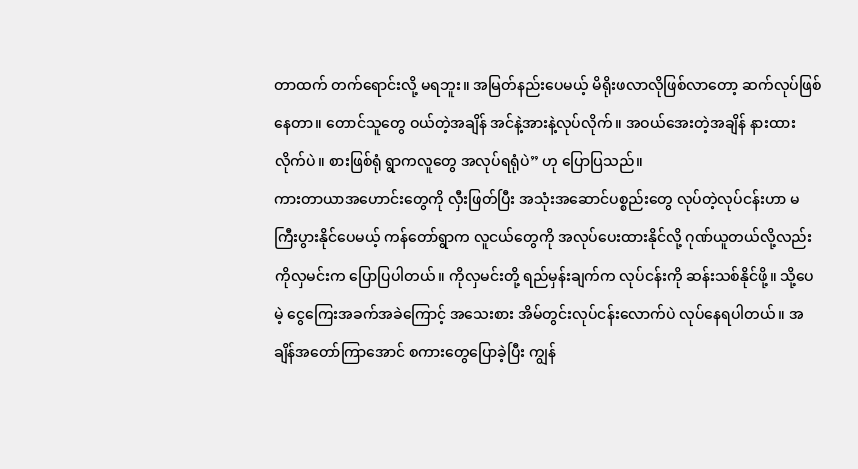တာထက် တက်ရောင်းလို့ မရဘူး။ အမြတ်နည်းပေမယ့် မိရိုးဖလာလိုဖြစ်လာတော့ ဆက်လုပ်ဖြစ်နေတာ။ တောင်သူတွေ ဝယ်တဲ့အချိန် အင်နဲ့အားနဲ့လုပ်လိုက်။ အဝယ်အေးတဲ့အချိန် နားထားလိုက်ပဲ။ စားဖြစ်ရုံ ရွာကလူတွေ အလုပ်ရရုံပဲ” ဟု ပြောပြသည်။
ကားတာယာအဟောင်းတွေကို လှီးဖြတ်ပြီး အသုံးအဆောင်ပစ္စည်းတွေ လုပ်တဲ့လုပ်ငန်းဟာ မကြီးပွားနိုင်ပေမယ့် ကန်တော်ရွာက လူငယ်တွေကို အလုပ်ပေးထားနိုင်လို့ ဂုဏ်ယူတယ်လို့လည်း ကိုလှမင်းက ပြောပြပါတယ်။ ကိုလှမင်းတို့ ရည်မှန်းချက်က လုပ်ငန်းကို ဆန်းသစ်နိုင်ဖို့။ သို့ပေမဲ့ ငွေကြေးအခက်အခဲကြောင့် အသေးစား အိမ်တွင်းလုပ်ငန်းလောက်ပဲ လုပ်နေရပါတယ်။ အချိန်အတော်ကြာအောင် စကားတွေပြောခဲ့ပြီး ကျွန်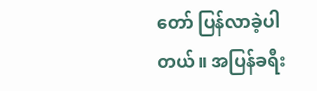တော် ပြန်လာခဲ့ပါတယ်။ အပြန်ခရီး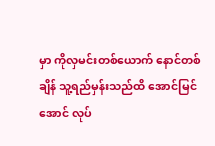မှာ ကိုလှမင်းတစ်ယောက် နောင်တစ်ချိန် သူ့ရည်မှန်းသည်ထိ အောင်မြင်အောင် လုပ်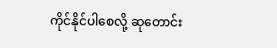ကိုင်နိုင်ပါစေလို့ ဆုတောင်း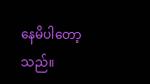နေမိပါတော့သည်။